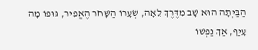הַבַּיְתָה הוּא שָׁב מִדֶּרֶךְ לֵאָה, שְׂעָרוֹ הַשָּׁחֹר הֶאֱפִיר, גּוּפוֹ מָה עָיַף, אַךְ נַפְשׁוֹ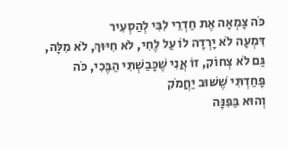כֹּה צָמְאָה אֶת חַדְרֵי לִבִּי לְהַסְעִיר
דִּמְעָה לֹא יָרְדָה לוֹ עַל לֶחִי, לֹא חִיּוּךְ, לֹא מִלָּה, גַּם לֹא צְחוֹק, זוֹ אֲנִי שֶׁכָּבַשְׁתִּי הַבֶּכִי, כֹּה פָּחַדְתִּי שֶׁשּׁוּב יַחֲמֹק
וְהוּא בַּפִּנָּה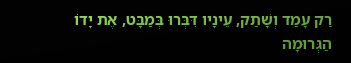רַק עָמַד וְשָׁתַק, עֵינָיו דִּבְּרוּ בְּמַבָּט, אֶת יָדוֹ הַגְּרוּמָה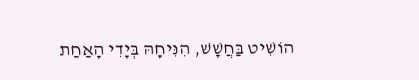הוֹשִׁיט בַּחֲשָׁשׁ, הִנִּיחָהּ בְּיָדִי הָאַחַת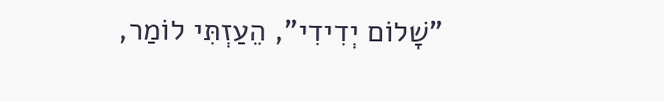"שָׁלוֹם יְדִידִי", הֵעַזְתִּי לוֹמַר,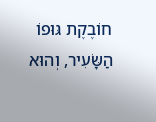חוֹבֶקֶת גּוּפוֹ הַשָּׂעִיר, וְהוּא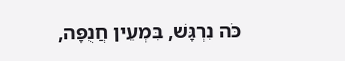כֹּה נִרְגָּשׁ, בִּמְעֵין חֲנֻפָּה,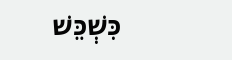כִּשְׁכֵּשׁ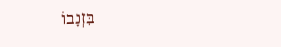בִּזְנָבוֹ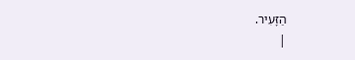הַזָּעִיר.
|